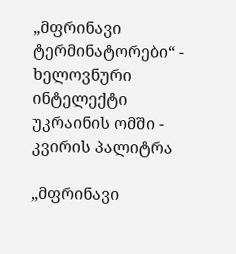„მფრინავი ტერმინატორები“ - ხელოვნური ინტელექტი უკრაინის ომში - კვირის პალიტრა

„მფრინავი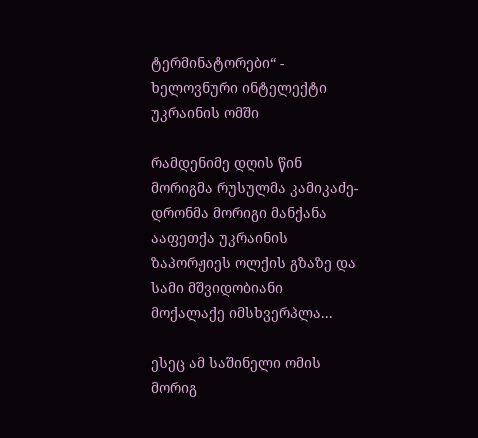ტერმინატორები“ - ხელოვნური ინტელექტი უკრაინის ომში

რამდენიმე დღის წინ მორიგმა რუსულმა კამიკაძე-დრონმა მორიგი მანქანა ააფეთქა უკრაინის ზაპორჟიეს ოლქის გზაზე და სამი მშვიდობიანი მოქალაქე იმსხვერპლა...

ესეც ამ საშინელი ომის მორიგ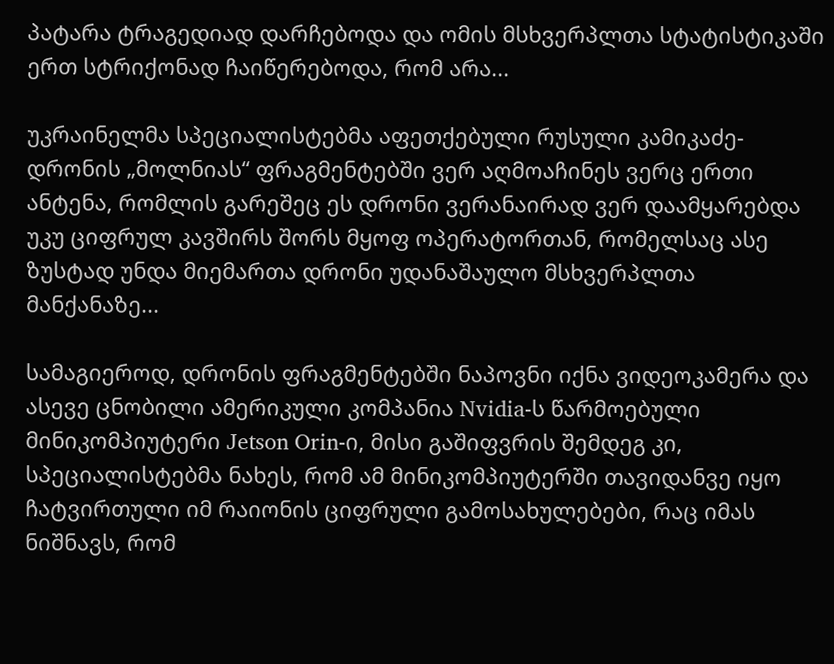პატარა ტრაგედიად დარჩებოდა და ომის მსხვერპლთა სტატისტიკაში ერთ სტრიქონად ჩაიწერებოდა, რომ არა...

უკრაინელმა სპეციალისტებმა აფეთქებული რუსული კამიკაძე-დრონის „მოლნიას“ ფრაგმენტებში ვერ აღმოაჩინეს ვერც ერთი ანტენა, რომლის გარეშეც ეს დრონი ვერანაირად ვერ დაამყარებდა უკუ ციფრულ კავშირს შორს მყოფ ოპერატორთან, რომელსაც ასე ზუსტად უნდა მიემართა დრონი უდანაშაულო მსხვერპლთა მანქანაზე...

სამაგიეროდ, დრონის ფრაგმენტებში ნაპოვნი იქნა ვიდეოკამერა და ასევე ცნობილი ამერიკული კომპანია Nvidia-ს წარმოებული მინიკომპიუტერი Jetson Orin-ი, მისი გაშიფვრის შემდეგ კი, სპეციალისტებმა ნახეს, რომ ამ მინიკომპიუტერში თავიდანვე იყო ჩატვირთული იმ რაიონის ციფრული გამოსახულებები, რაც იმას ნიშნავს, რომ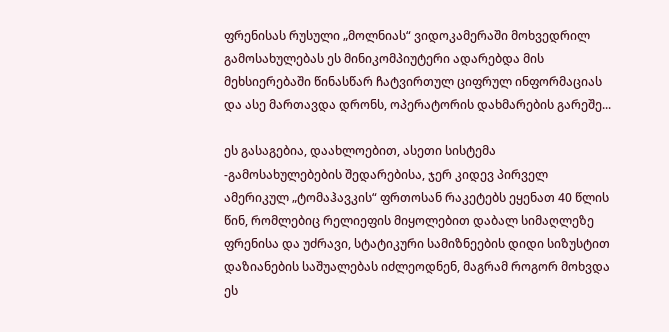ფრენისას რუსული „მოლნიას“ ვიდოკამერაში მოხვედრილ გამოსახულებას ეს მინიკომპიუტერი ადარებდა მის მეხსიერებაში წინასწარ ჩატვირთულ ციფრულ ინფორმაციას და ასე მართავდა დრონს, ოპერატორის დახმარების გარეშე...

ეს გასაგებია, დაახლოებით, ასეთი სისტემა -გამოსახულებების შედარებისა, ჯერ კიდევ პირველ ამერიკულ „ტომაჰავკის“ ფრთოსან რაკეტებს ეყენათ 40 წლის წინ, რომლებიც რელიეფის მიყოლებით დაბალ სიმაღლეზე ფრენისა და უძრავი, სტატიკური სამიზნეების დიდი სიზუსტით დაზიანების საშუალებას იძლეოდნენ, მაგრამ როგორ მოხვდა ეს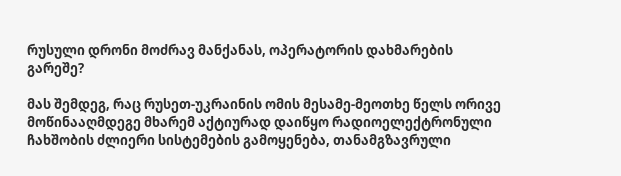რუსული დრონი მოძრავ მანქანას, ოპერატორის დახმარების გარეშე?

მას შემდეგ, რაც რუსეთ-უკრაინის ომის მესამე-მეოთხე წელს ორივე მოწინააღმდეგე მხარემ აქტიურად დაიწყო რადიოელექტრონული ჩახშობის ძლიერი სისტემების გამოყენება, თანამგზავრული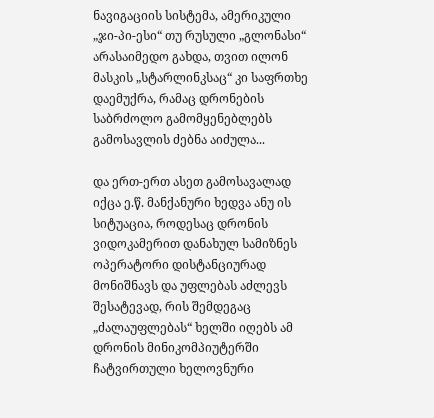ნავიგაციის სისტემა, ამერიკული „ჯი-პი-ესი“ თუ რუსული „გლონასი“ არასაიმედო გახდა, თვით ილონ მასკის „სტარლინკსაც“ კი საფრთხე დაემუქრა, რამაც დრონების საბრძოლო გამომყენებლებს გამოსავლის ძებნა აიძულა...

და ერთ-ერთ ასეთ გამოსავალად იქცა ე.წ. მანქანური ხედვა ანუ ის სიტუაცია, როდესაც დრონის ვიდოკამერით დანახულ სამიზნეს ოპერატორი დისტანციურად მონიშნავს და უფლებას აძლევს შესატევად, რის შემდეგაც „ძალაუფლებას“ ხელში იღებს ამ დრონის მინიკომპიუტერში ჩატვირთული ხელოვნური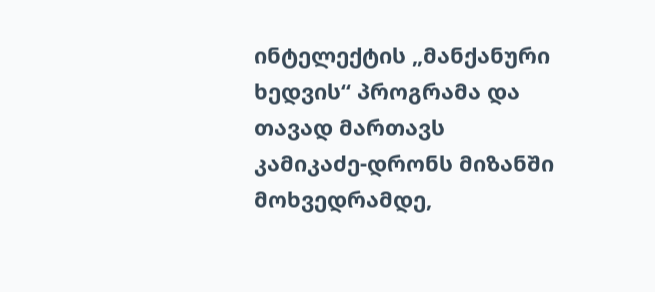ინტელექტის „მანქანური ხედვის“ პროგრამა და თავად მართავს კამიკაძე-დრონს მიზანში მოხვედრამდე,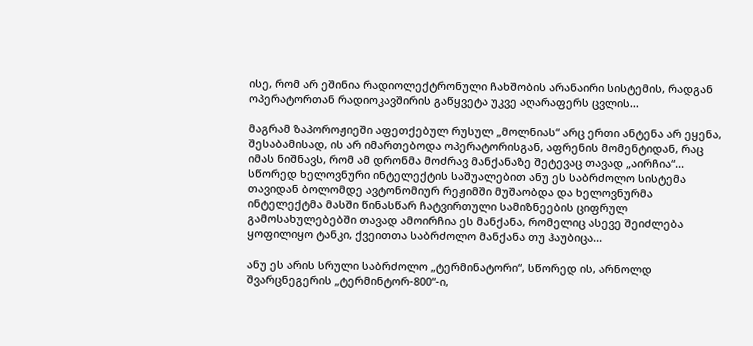ისე, რომ არ ეშინია რადიოლექტრონული ჩახშობის არანაირი სისტემის, რადგან ოპერატორთან რადიოკავშირის გაწყვეტა უკვე აღარაფერს ცვლის...

მაგრამ ზაპოროჟიეში აფეთქებულ რუსულ „მოლნიას“ არც ერთი ანტენა არ ეყენა, შესაბამისად, ის არ იმართებოდა ოპერატორისგან, აფრენის მომენტიდან, რაც იმას ნიშნავს, რომ ამ დრონმა მოძრავ მანქანაზე შეტევაც თავად „აირჩია“... სწორედ ხელოვნური ინტელექტის საშუალებით ანუ ეს საბრძოლო სისტემა თავიდან ბოლომდე ავტონომიურ რეჟიმში მუშაობდა და ხელოვნურმა ინტელექტმა მასში წინასწარ ჩატვირთული სამიზნეების ციფრულ გამოსახულებებში თავად ამოირჩია ეს მანქანა, რომელიც ასევე შეიძლება ყოფილიყო ტანკი, ქვეითთა საბრძოლო მანქანა თუ ჰაუბიცა...

ანუ ეს არის სრული საბრძოლო „ტერმინატორი“, სწორედ ის, არნოლდ შვარცნეგერის „ტერმინტორ-800“-ი,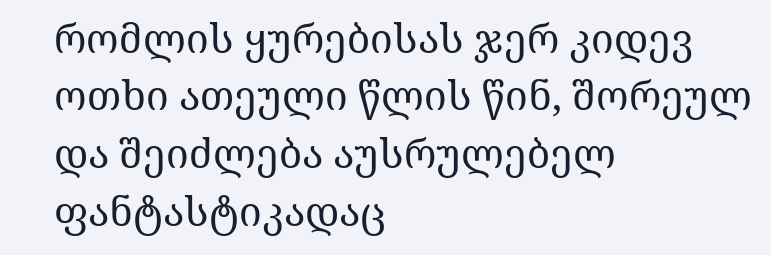რომლის ყურებისას ჯერ კიდევ ოთხი ათეული წლის წინ, შორეულ და შეიძლება აუსრულებელ ფანტასტიკადაც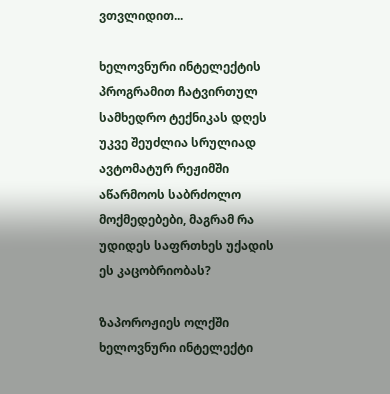ვთვლიდით...

ხელოვნური ინტელექტის პროგრამით ჩატვირთულ სამხედრო ტექნიკას დღეს უკვე შეუძლია სრულიად ავტომატურ რეჟიმში აწარმოოს საბრძოლო მოქმედებები, მაგრამ რა უდიდეს საფრთხეს უქადის ეს კაცობრიობას?

ზაპოროჟიეს ოლქში ხელოვნური ინტელექტი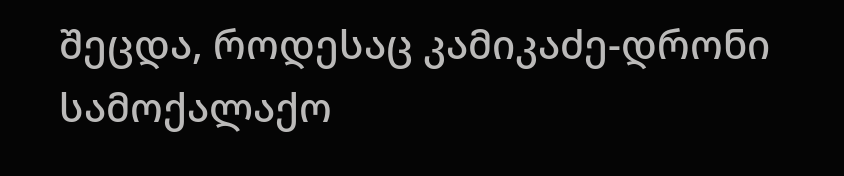შეცდა, როდესაც კამიკაძე-დრონი სამოქალაქო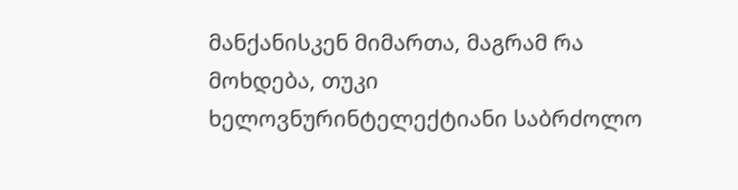მანქანისკენ მიმართა, მაგრამ რა მოხდება, თუკი ხელოვნურინტელექტიანი საბრძოლო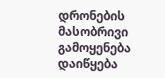დრონების მასობრივი გამოყენება დაიწყება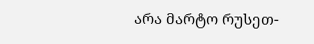არა მარტო რუსეთ-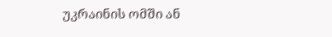უკრაინის ომში ან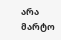არა მარტო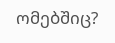ომებშიც?